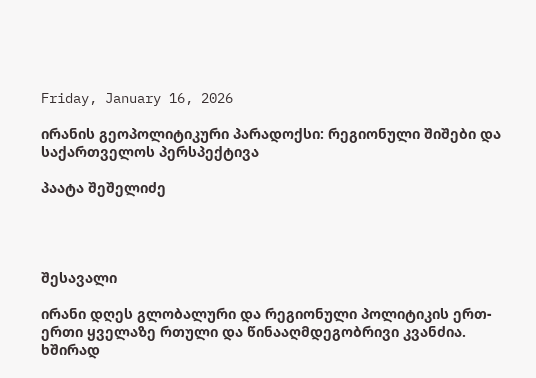Friday, January 16, 2026

ირანის გეოპოლიტიკური პარადოქსი: რეგიონული შიშები და საქართველოს პერსპექტივა

პაატა შეშელიძე




შესავალი

ირანი დღეს გლობალური და რეგიონული პოლიტიკის ერთ-ერთი ყველაზე რთული და წინააღმდეგობრივი კვანძია. ხშირად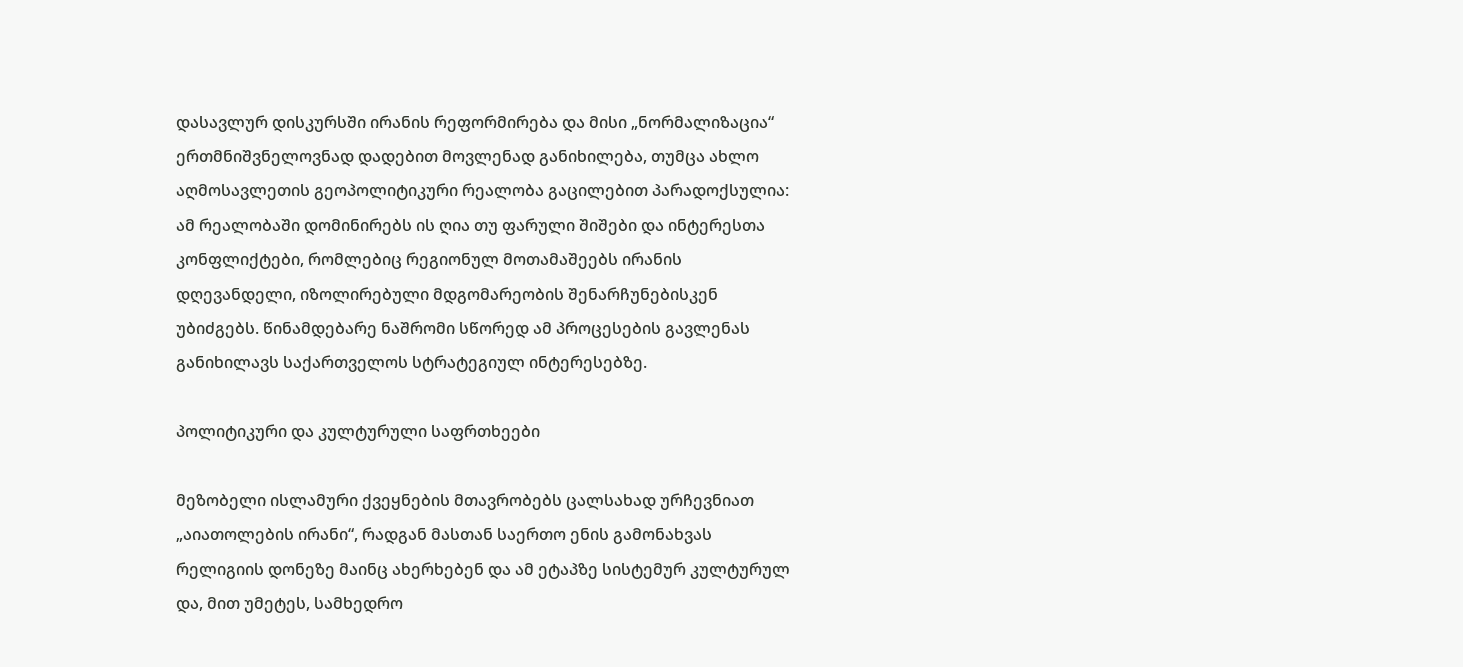დასავლურ დისკურსში ირანის რეფორმირება და მისი „ნორმალიზაცია“ ერთმნიშვნელოვნად დადებით მოვლენად განიხილება, თუმცა ახლო აღმოსავლეთის გეოპოლიტიკური რეალობა გაცილებით პარადოქსულია: ამ რეალობაში დომინირებს ის ღია თუ ფარული შიშები და ინტერესთა კონფლიქტები, რომლებიც რეგიონულ მოთამაშეებს ირანის დღევანდელი, იზოლირებული მდგომარეობის შენარჩუნებისკენ უბიძგებს. წინამდებარე ნაშრომი სწორედ ამ პროცესების გავლენას განიხილავს საქართველოს სტრატეგიულ ინტერესებზე.

პოლიტიკური და კულტურული საფრთხეები

მეზობელი ისლამური ქვეყნების მთავრობებს ცალსახად ურჩევნიათ „აიათოლების ირანი“, რადგან მასთან საერთო ენის გამონახვას რელიგიის დონეზე მაინც ახერხებენ და ამ ეტაპზე სისტემურ კულტურულ და, მით უმეტეს, სამხედრო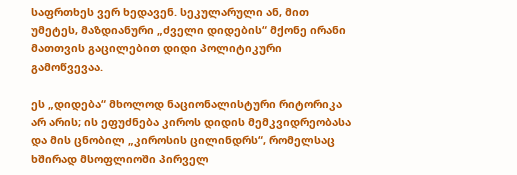საფრთხეს ვერ ხედავენ. სეკულარული ან, მით უმეტეს, მაზდიანური „ძველი დიდების“ მქონე ირანი მათთვის გაცილებით დიდი პოლიტიკური გამოწვევაა.

ეს „დიდება“ მხოლოდ ნაციონალისტური რიტორიკა არ არის; ის ეფუძნება კიროს დიდის მემკვიდრეობასა და მის ცნობილ „კიროსის ცილინდრს“, რომელსაც ხშირად მსოფლიოში პირველ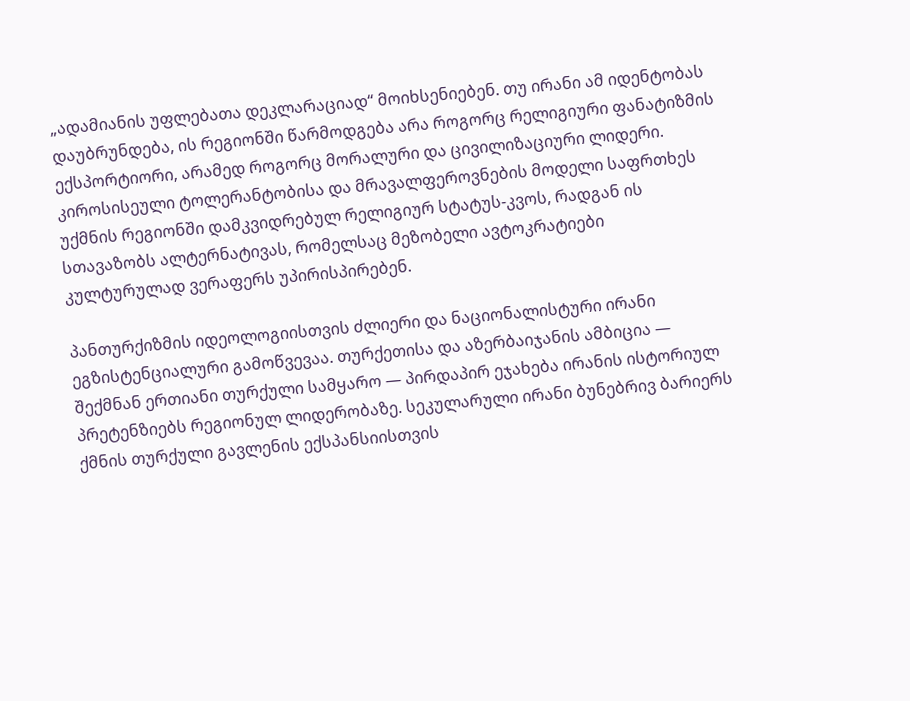„ადამიანის უფლებათა დეკლარაციად“ მოიხსენიებენ. თუ ირანი ამ იდენტობას დაუბრუნდება, ის რეგიონში წარმოდგება არა როგორც რელიგიური ფანატიზმის ექსპორტიორი, არამედ როგორც მორალური და ცივილიზაციური ლიდერი. კიროსისეული ტოლერანტობისა და მრავალფეროვნების მოდელი საფრთხეს უქმნის რეგიონში დამკვიდრებულ რელიგიურ სტატუს-კვოს, რადგან ის სთავაზობს ალტერნატივას, რომელსაც მეზობელი ავტოკრატიები კულტურულად ვერაფერს უპირისპირებენ.

პანთურქიზმის იდეოლოგიისთვის ძლიერი და ნაციონალისტური ირანი ეგზისტენციალური გამოწვევაა. თურქეთისა და აზერბაიჯანის ამბიცია — შექმნან ერთიანი თურქული სამყარო — პირდაპირ ეჯახება ირანის ისტორიულ პრეტენზიებს რეგიონულ ლიდერობაზე. სეკულარული ირანი ბუნებრივ ბარიერს ქმნის თურქული გავლენის ექსპანსიისთვის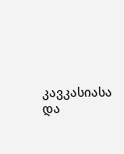კავკასიასა და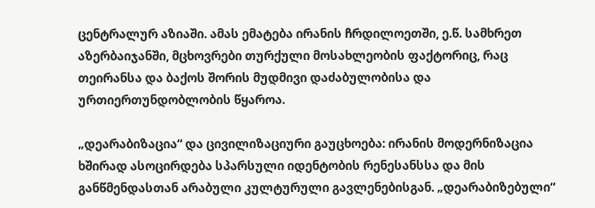ცენტრალურ აზიაში. ამას ემატება ირანის ჩრდილოეთში, ე.წ. სამხრეთ აზერბაიჯანში, მცხოვრები თურქული მოსახლეობის ფაქტორიც, რაც თეირანსა და ბაქოს შორის მუდმივი დაძაბულობისა და ურთიერთუნდობლობის წყაროა.

„დეარაბიზაცია“ და ცივილიზაციური გაუცხოება: ირანის მოდერნიზაცია ხშირად ასოცირდება სპარსული იდენტობის რენესანსსა და მის განწმენდასთან არაბული კულტურული გავლენებისგან. „დეარაბიზებული“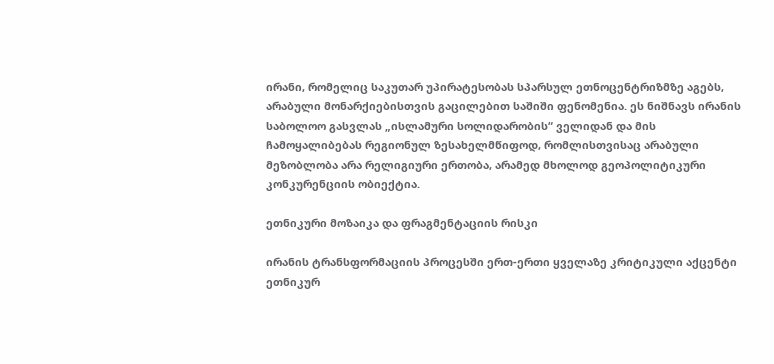ირანი, რომელიც საკუთარ უპირატესობას სპარსულ ეთნოცენტრიზმზე აგებს, არაბული მონარქიებისთვის გაცილებით საშიში ფენომენია. ეს ნიშნავს ირანის საბოლოო გასვლას „ისლამური სოლიდარობის“ ველიდან და მის ჩამოყალიბებას რეგიონულ ზესახელმწიფოდ, რომლისთვისაც არაბული მეზობლობა არა რელიგიური ერთობა, არამედ მხოლოდ გეოპოლიტიკური კონკურენციის ობიექტია.

ეთნიკური მოზაიკა და ფრაგმენტაციის რისკი

ირანის ტრანსფორმაციის პროცესში ერთ-ერთი ყველაზე კრიტიკული აქცენტი ეთნიკურ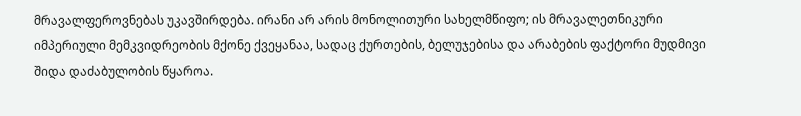მრავალფეროვნებას უკავშირდება. ირანი არ არის მონოლითური სახელმწიფო; ის მრავალეთნიკური იმპერიული მემკვიდრეობის მქონე ქვეყანაა, სადაც ქურთების, ბელუჯებისა და არაბების ფაქტორი მუდმივი შიდა დაძაბულობის წყაროა.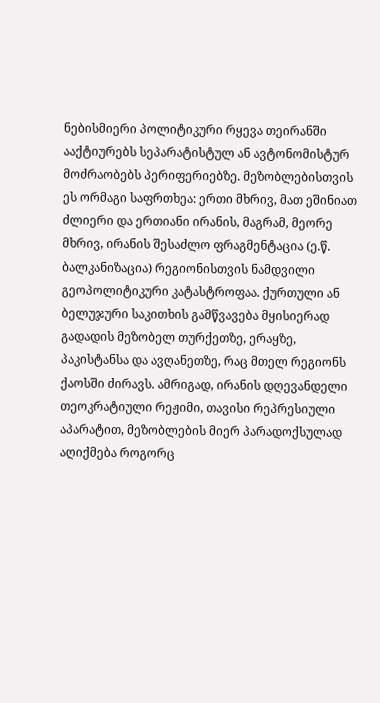ნებისმიერი პოლიტიკური რყევა თეირანში ააქტიურებს სეპარატისტულ ან ავტონომისტურ მოძრაობებს პერიფერიებზე. მეზობლებისთვის ეს ორმაგი საფრთხეა: ერთი მხრივ, მათ ეშინიათ ძლიერი და ერთიანი ირანის, მაგრამ, მეორე მხრივ, ირანის შესაძლო ფრაგმენტაცია (ე.წ. ბალკანიზაცია) რეგიონისთვის ნამდვილი გეოპოლიტიკური კატასტროფაა. ქურთული ან ბელუჯური საკითხის გამწვავება მყისიერად გადადის მეზობელ თურქეთზე, ერაყზე, პაკისტანსა და ავღანეთზე, რაც მთელ რეგიონს ქაოსში ძირავს. ამრიგად, ირანის დღევანდელი თეოკრატიული რეჟიმი, თავისი რეპრესიული აპარატით, მეზობლების მიერ პარადოქსულად აღიქმება როგორც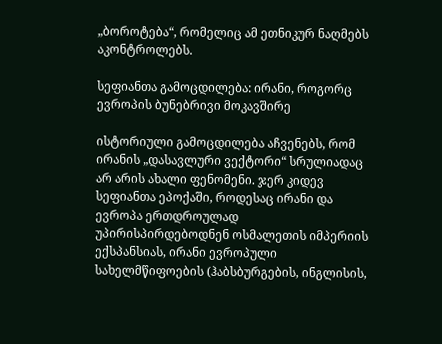„ბოროტება“, რომელიც ამ ეთნიკურ ნაღმებს აკონტროლებს.

სეფიანთა გამოცდილება: ირანი, როგორც ევროპის ბუნებრივი მოკავშირე

ისტორიული გამოცდილება აჩვენებს, რომ ირანის „დასავლური ვექტორი“ სრულიადაც არ არის ახალი ფენომენი. ჯერ კიდევ სეფიანთა ეპოქაში, როდესაც ირანი და ევროპა ერთდროულად უპირისპირდებოდნენ ოსმალეთის იმპერიის ექსპანსიას, ირანი ევროპული სახელმწიფოების (ჰაბსბურგების, ინგლისის,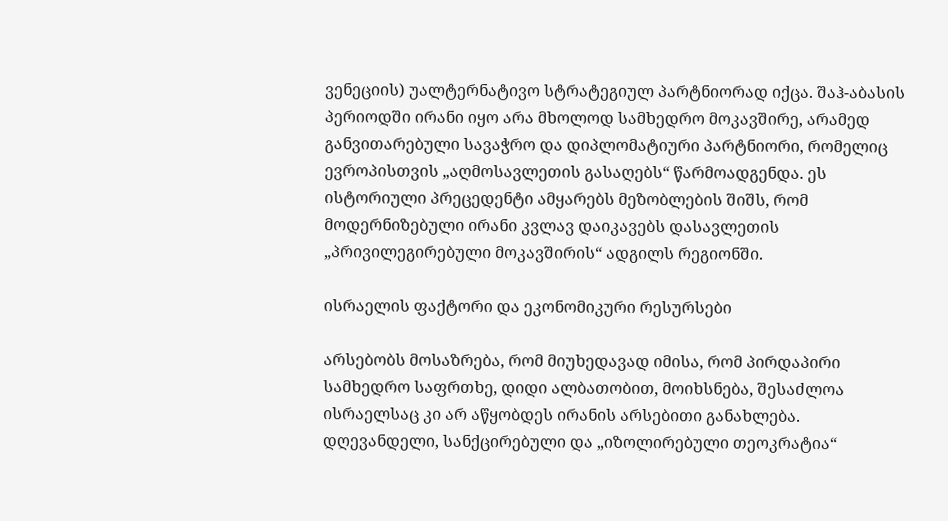ვენეციის) უალტერნატივო სტრატეგიულ პარტნიორად იქცა. შაჰ-აბასის პერიოდში ირანი იყო არა მხოლოდ სამხედრო მოკავშირე, არამედ განვითარებული სავაჭრო და დიპლომატიური პარტნიორი, რომელიც ევროპისთვის „აღმოსავლეთის გასაღებს“ წარმოადგენდა. ეს ისტორიული პრეცედენტი ამყარებს მეზობლების შიშს, რომ მოდერნიზებული ირანი კვლავ დაიკავებს დასავლეთის „პრივილეგირებული მოკავშირის“ ადგილს რეგიონში.

ისრაელის ფაქტორი და ეკონომიკური რესურსები

არსებობს მოსაზრება, რომ მიუხედავად იმისა, რომ პირდაპირი სამხედრო საფრთხე, დიდი ალბათობით, მოიხსნება, შესაძლოა ისრაელსაც კი არ აწყობდეს ირანის არსებითი განახლება. დღევანდელი, სანქცირებული და „იზოლირებული თეოკრატია“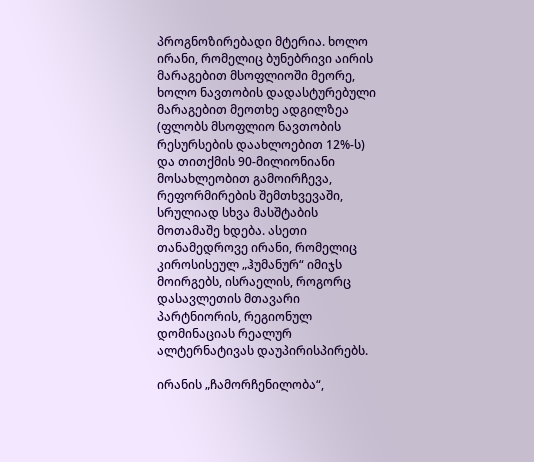პროგნოზირებადი მტერია. ხოლო ირანი, რომელიც ბუნებრივი აირის მარაგებით მსოფლიოში მეორე, ხოლო ნავთობის დადასტურებული მარაგებით მეოთხე ადგილზეა (ფლობს მსოფლიო ნავთობის რესურსების დაახლოებით 12%-ს) და თითქმის 90-მილიონიანი მოსახლეობით გამოირჩევა, რეფორმირების შემთხვევაში, სრულიად სხვა მასშტაბის მოთამაშე ხდება. ასეთი თანამედროვე ირანი, რომელიც კიროსისეულ „ჰუმანურ“ იმიჯს მოირგებს, ისრაელის, როგორც დასავლეთის მთავარი პარტნიორის, რეგიონულ დომინაციას რეალურ ალტერნატივას დაუპირისპირებს.

ირანის „ჩამორჩენილობა“,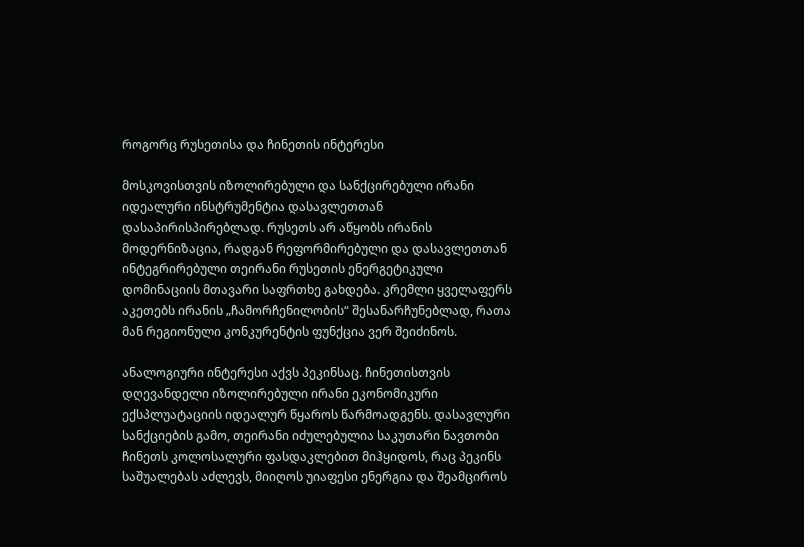როგორც რუსეთისა და ჩინეთის ინტერესი

მოსკოვისთვის იზოლირებული და სანქცირებული ირანი იდეალური ინსტრუმენტია დასავლეთთან დასაპირისპირებლად. რუსეთს არ აწყობს ირანის მოდერნიზაცია, რადგან რეფორმირებული და დასავლეთთან ინტეგრირებული თეირანი რუსეთის ენერგეტიკული დომინაციის მთავარი საფრთხე გახდება. კრემლი ყველაფერს აკეთებს ირანის „ჩამორჩენილობის“ შესანარჩუნებლად, რათა მან რეგიონული კონკურენტის ფუნქცია ვერ შეიძინოს.

ანალოგიური ინტერესი აქვს პეკინსაც. ჩინეთისთვის დღევანდელი იზოლირებული ირანი ეკონომიკური ექსპლუატაციის იდეალურ წყაროს წარმოადგენს. დასავლური სანქციების გამო, თეირანი იძულებულია საკუთარი ნავთობი ჩინეთს კოლოსალური ფასდაკლებით მიჰყიდოს, რაც პეკინს საშუალებას აძლევს, მიიღოს უიაფესი ენერგია და შეამციროს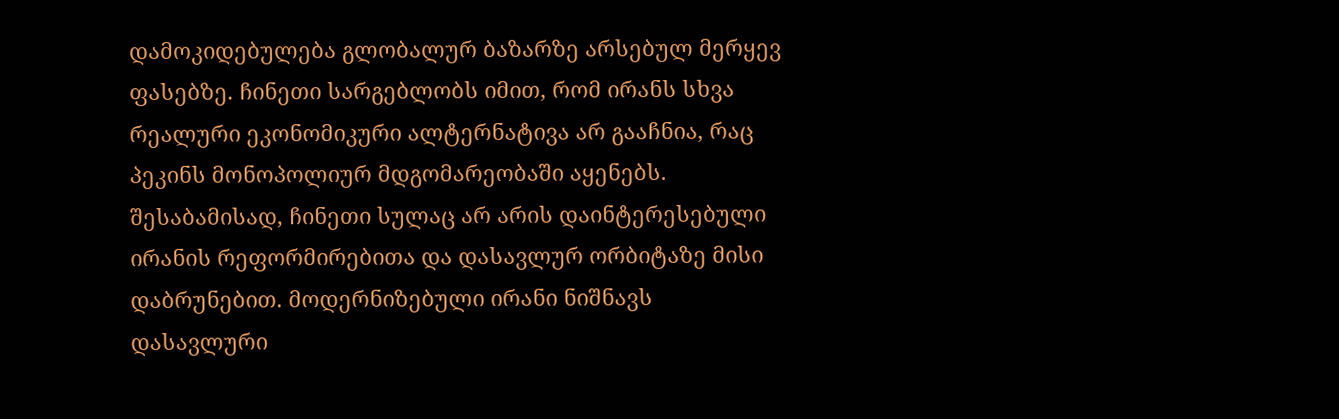დამოკიდებულება გლობალურ ბაზარზე არსებულ მერყევ ფასებზე. ჩინეთი სარგებლობს იმით, რომ ირანს სხვა რეალური ეკონომიკური ალტერნატივა არ გააჩნია, რაც პეკინს მონოპოლიურ მდგომარეობაში აყენებს. შესაბამისად, ჩინეთი სულაც არ არის დაინტერესებული ირანის რეფორმირებითა და დასავლურ ორბიტაზე მისი დაბრუნებით. მოდერნიზებული ირანი ნიშნავს დასავლური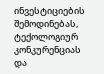ინვესტიციების შემოდინებას, ტექოლოგიურ კონკურენციას და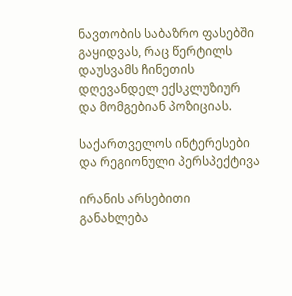ნავთობის საბაზრო ფასებში გაყიდვას, რაც წერტილს დაუსვამს ჩინეთის დღევანდელ ექსკლუზიურ და მომგებიან პოზიციას.

საქართველოს ინტერესები და რეგიონული პერსპექტივა

ირანის არსებითი განახლება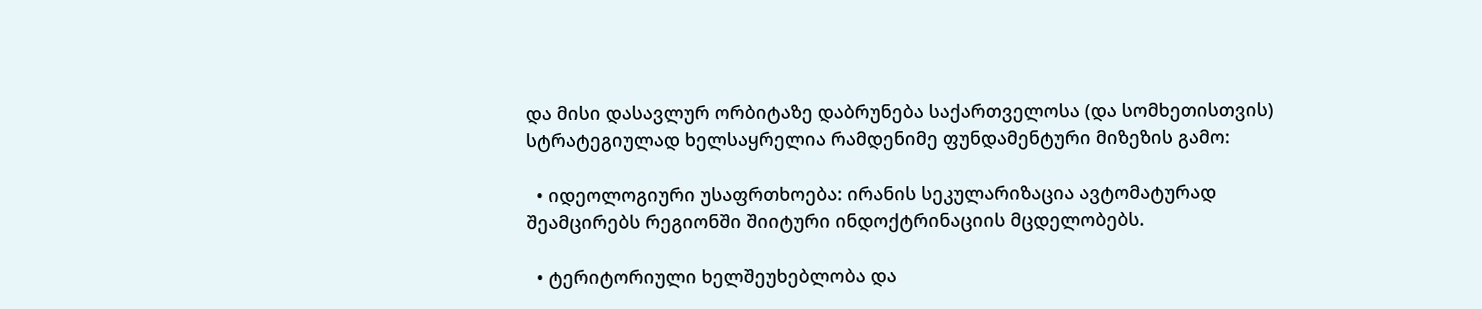და მისი დასავლურ ორბიტაზე დაბრუნება საქართველოსა (და სომხეთისთვის) სტრატეგიულად ხელსაყრელია რამდენიმე ფუნდამენტური მიზეზის გამო:

  • იდეოლოგიური უსაფრთხოება: ირანის სეკულარიზაცია ავტომატურად შეამცირებს რეგიონში შიიტური ინდოქტრინაციის მცდელობებს.

  • ტერიტორიული ხელშეუხებლობა და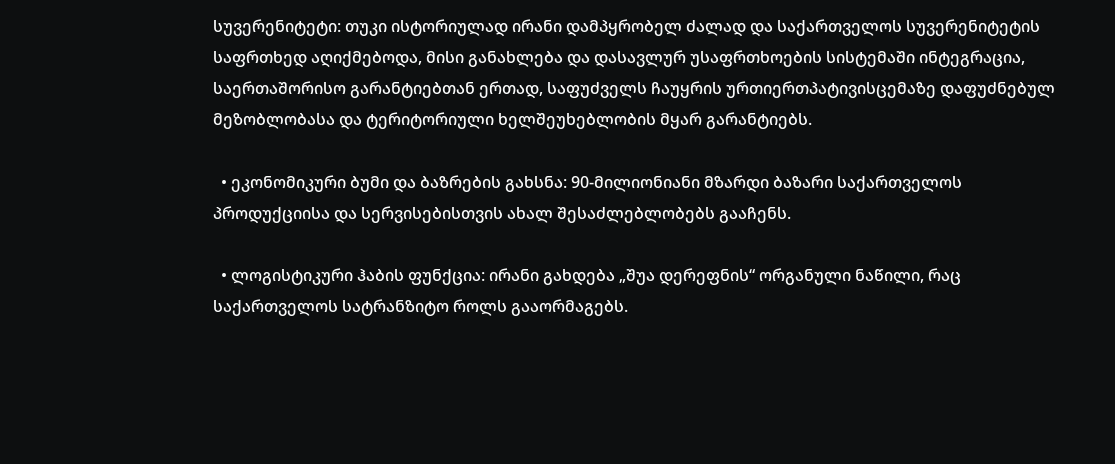სუვერენიტეტი: თუკი ისტორიულად ირანი დამპყრობელ ძალად და საქართველოს სუვერენიტეტის საფრთხედ აღიქმებოდა, მისი განახლება და დასავლურ უსაფრთხოების სისტემაში ინტეგრაცია, საერთაშორისო გარანტიებთან ერთად, საფუძველს ჩაუყრის ურთიერთპატივისცემაზე დაფუძნებულ მეზობლობასა და ტერიტორიული ხელშეუხებლობის მყარ გარანტიებს.

  • ეკონომიკური ბუმი და ბაზრების გახსნა: 90-მილიონიანი მზარდი ბაზარი საქართველოს პროდუქციისა და სერვისებისთვის ახალ შესაძლებლობებს გააჩენს.

  • ლოგისტიკური ჰაბის ფუნქცია: ირანი გახდება „შუა დერეფნის“ ორგანული ნაწილი, რაც საქართველოს სატრანზიტო როლს გააორმაგებს.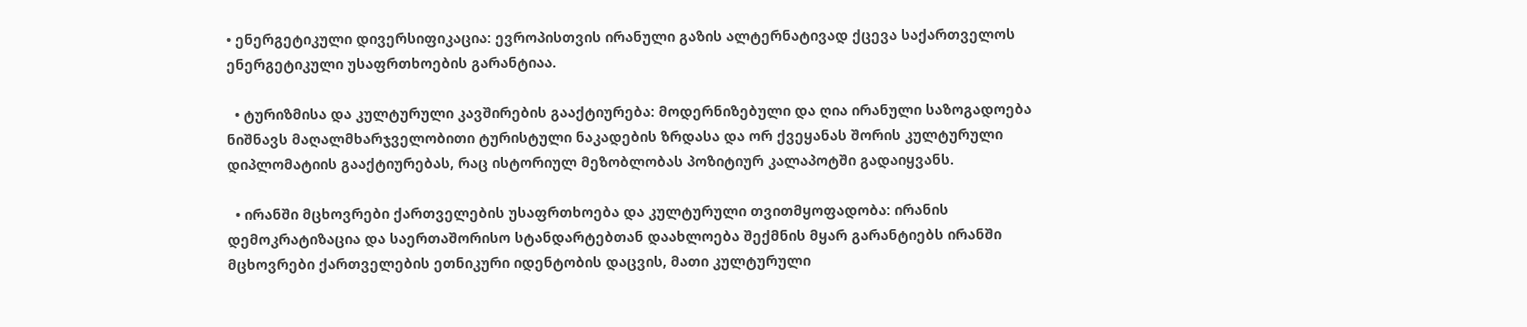• ენერგეტიკული დივერსიფიკაცია: ევროპისთვის ირანული გაზის ალტერნატივად ქცევა საქართველოს ენერგეტიკული უსაფრთხოების გარანტიაა.

  • ტურიზმისა და კულტურული კავშირების გააქტიურება: მოდერნიზებული და ღია ირანული საზოგადოება ნიშნავს მაღალმხარჯველობითი ტურისტული ნაკადების ზრდასა და ორ ქვეყანას შორის კულტურული დიპლომატიის გააქტიურებას, რაც ისტორიულ მეზობლობას პოზიტიურ კალაპოტში გადაიყვანს.

  • ირანში მცხოვრები ქართველების უსაფრთხოება და კულტურული თვითმყოფადობა: ირანის დემოკრატიზაცია და საერთაშორისო სტანდარტებთან დაახლოება შექმნის მყარ გარანტიებს ირანში მცხოვრები ქართველების ეთნიკური იდენტობის დაცვის, მათი კულტურული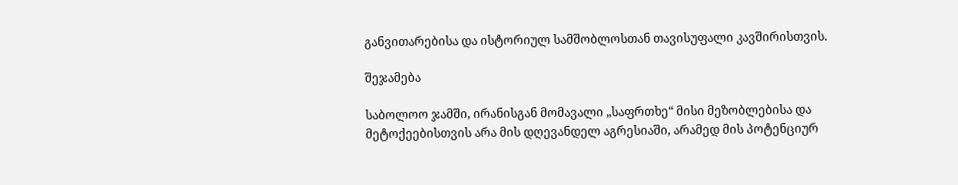განვითარებისა და ისტორიულ სამშობლოსთან თავისუფალი კავშირისთვის.

შეჯამება

საბოლოო ჯამში, ირანისგან მომავალი „საფრთხე“ მისი მეზობლებისა და მეტოქეებისთვის არა მის დღევანდელ აგრესიაში, არამედ მის პოტენციურ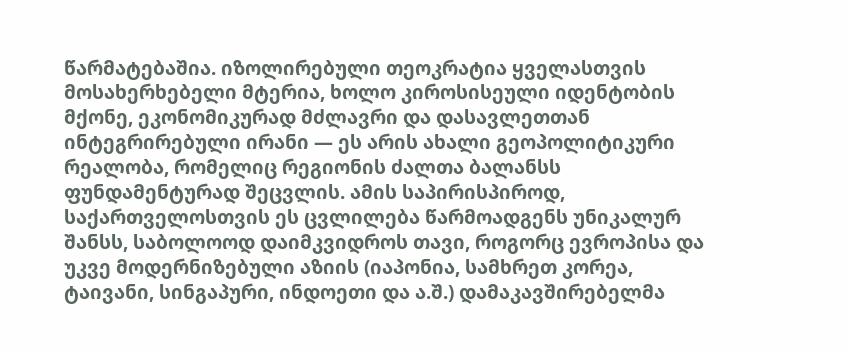წარმატებაშია. იზოლირებული თეოკრატია ყველასთვის მოსახერხებელი მტერია, ხოლო კიროსისეული იდენტობის მქონე, ეკონომიკურად მძლავრი და დასავლეთთან ინტეგრირებული ირანი — ეს არის ახალი გეოპოლიტიკური რეალობა, რომელიც რეგიონის ძალთა ბალანსს ფუნდამენტურად შეცვლის. ამის საპირისპიროდ, საქართველოსთვის ეს ცვლილება წარმოადგენს უნიკალურ შანსს, საბოლოოდ დაიმკვიდროს თავი, როგორც ევროპისა და უკვე მოდერნიზებული აზიის (იაპონია, სამხრეთ კორეა, ტაივანი, სინგაპური, ინდოეთი და ა.შ.) დამაკავშირებელმა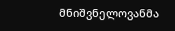მნიშვნელოვანმა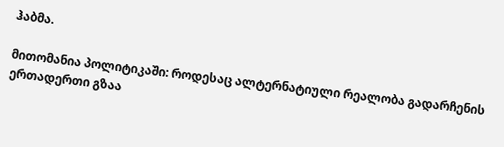ჰაბმა.

მითომანია პოლიტიკაში: როდესაც ალტერნატიული რეალობა გადარჩენის ერთადერთი გზაა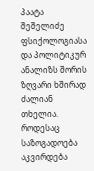პაატა შეშელიძე  ფსიქოლოგიასა და პოლიტიკურ ანალიზს შორის ზღვარი ხშირად ძალიან თხელია. როდესაც საზოგადოება აკვირდება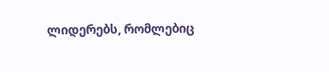ლიდერებს, რომლებიც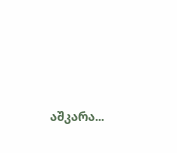აშკარა...